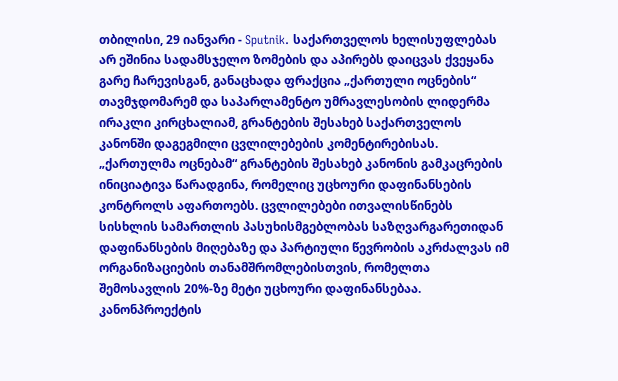თბილისი, 29 იანვარი - Sputnik. საქართველოს ხელისუფლებას არ ეშინია სადამსჯელო ზომების და აპირებს დაიცვას ქვეყანა გარე ჩარევისგან, განაცხადა ფრაქცია „ქართული ოცნების“ თავმჯდომარემ და საპარლამენტო უმრავლესობის ლიდერმა ირაკლი კირცხალიამ, გრანტების შესახებ საქართველოს კანონში დაგეგმილი ცვლილებების კომენტირებისას.
„ქართულმა ოცნებამ“ გრანტების შესახებ კანონის გამკაცრების ინიციატივა წარადგინა, რომელიც უცხოური დაფინანსების კონტროლს აფართოებს. ცვლილებები ითვალისწინებს სისხლის სამართლის პასუხისმგებლობას საზღვარგარეთიდან დაფინანსების მიღებაზე და პარტიული წევრობის აკრძალვას იმ ორგანიზაციების თანამშრომლებისთვის, რომელთა შემოსავლის 20%-ზე მეტი უცხოური დაფინანსებაა. კანონპროექტის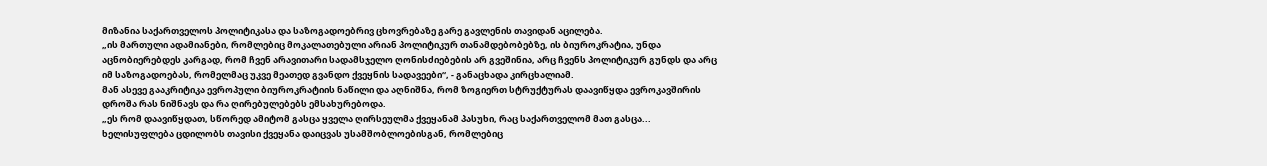მიზანია საქართველოს პოლიტიკასა და საზოგადოებრივ ცხოვრებაზე გარე გავლენის თავიდან აცილება.
„ის მართული ადამიანები, რომლებიც მოკალათებული არიან პოლიტიკურ თანამდებობებზე, ის ბიუროკრატია, უნდა აცნობიერებდეს კარგად, რომ ჩვენ არავითარი სადამსჯელო ღონისძიებების არ გვეშინია, არც ჩვენს პოლიტიკურ გუნდს და არც იმ საზოგადოებას, რომელმაც უკვე მეათედ გვანდო ქვეყნის სადავეები“, - განაცხადა კირცხალიამ.
მან ასევე გააკრიტიკა ევროპული ბიუროკრატიის ნაწილი და აღნიშნა, რომ ზოგიერთ სტრუქტურას დაავიწყდა ევროკავშირის დროშა რას ნიშნავს და რა ღირებულებებს ემსახურებოდა.
„ეს რომ დაავიწყდათ, სწორედ ამიტომ გასცა ყველა ღირსეულმა ქვეყანამ პასუხი, რაც საქართველომ მათ გასცა... ხელისუფლება ცდილობს თავისი ქვეყანა დაიცვას უსამშობლოებისგან, რომლებიც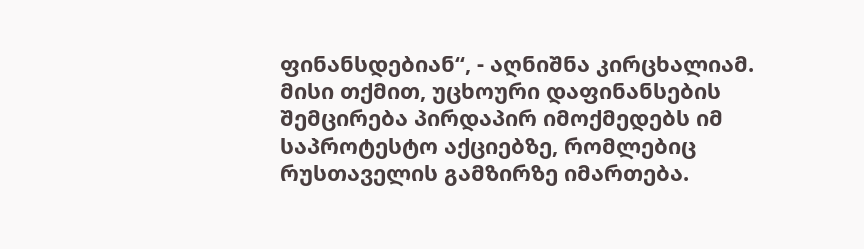ფინანსდებიან“, - აღნიშნა კირცხალიამ.
მისი თქმით, უცხოური დაფინანსების შემცირება პირდაპირ იმოქმედებს იმ საპროტესტო აქციებზე, რომლებიც რუსთაველის გამზირზე იმართება.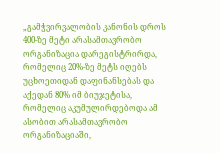„გამჭვირვალობის კანონის დროს 400-ზე მეტი არასამთავრობო ორგანიზაცია დარეგისტრირდა, რომელიც 20%-ზე მეტს იღებს უცხოეთიდან დაფინანსებას და აქედან 80% იმ ბიუჯეტისა, რომელიც აკუმულირდებოდა ამ ასობით არასამთავრობო ორგანიზაციაში,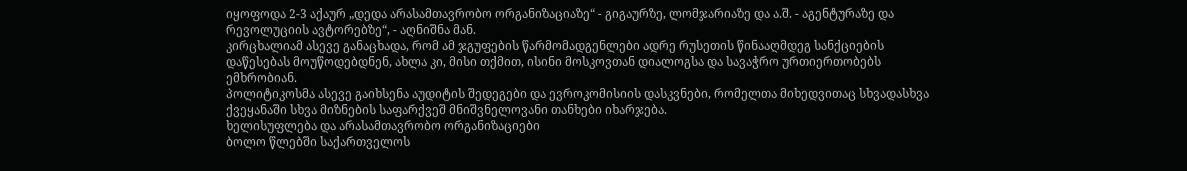იყოფოდა 2-3 აქაურ „დედა არასამთავრობო ორგანიზაციაზე“ - გიგაურზე, ლომჯარიაზე და ა.შ. - აგენტურაზე და რევოლუციის ავტორებზე“, - აღნიშნა მან.
კირცხალიამ ასევე განაცხადა, რომ ამ ჯგუფების წარმომადგენლები ადრე რუსეთის წინააღმდეგ სანქციების დაწესებას მოუწოდებდნენ, ახლა კი, მისი თქმით, ისინი მოსკოვთან დიალოგსა და სავაჭრო ურთიერთობებს ემხრობიან.
პოლიტიკოსმა ასევე გაიხსენა აუდიტის შედეგები და ევროკომისიის დასკვნები, რომელთა მიხედვითაც სხვადასხვა ქვეყანაში სხვა მიზნების საფარქვეშ მნიშვნელოვანი თანხები იხარჯება.
ხელისუფლება და არასამთავრობო ორგანიზაციები
ბოლო წლებში საქართველოს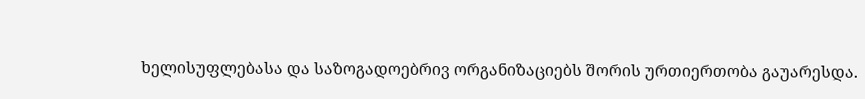ხელისუფლებასა და საზოგადოებრივ ორგანიზაციებს შორის ურთიერთობა გაუარესდა.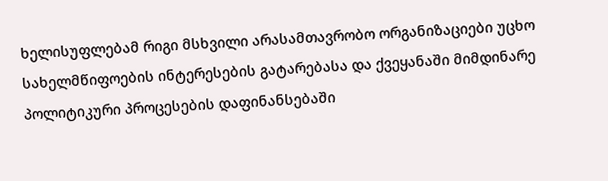ხელისუფლებამ რიგი მსხვილი არასამთავრობო ორგანიზაციები უცხო სახელმწიფოების ინტერესების გატარებასა და ქვეყანაში მიმდინარე პოლიტიკური პროცესების დაფინანსებაში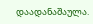დაადანაშაულა.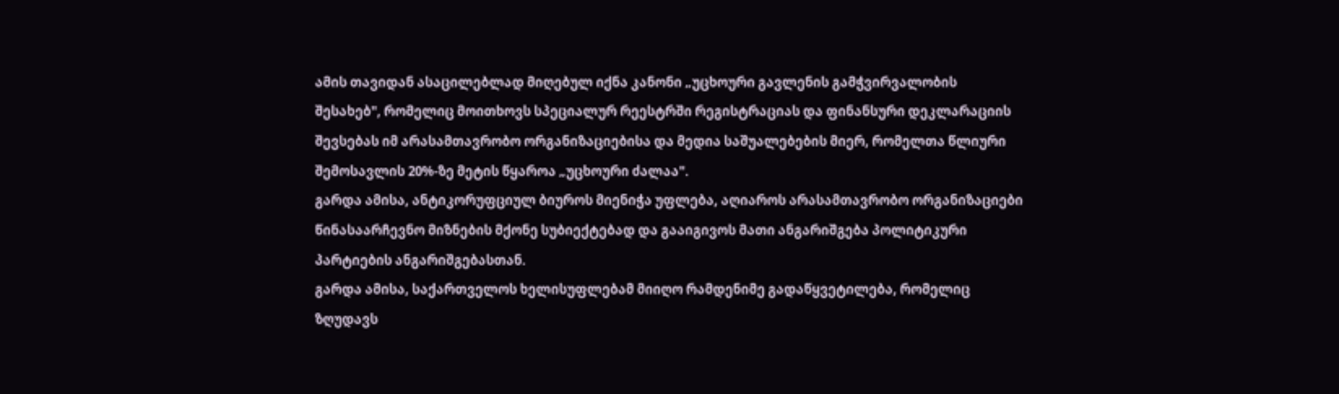ამის თავიდან ასაცილებლად მიღებულ იქნა კანონი „უცხოური გავლენის გამჭვირვალობის შესახებ", რომელიც მოითხოვს სპეციალურ რეესტრში რეგისტრაციას და ფინანსური დეკლარაციის შევსებას იმ არასამთავრობო ორგანიზაციებისა და მედია საშუალებების მიერ, რომელთა წლიური შემოსავლის 20%-ზე მეტის წყაროა „უცხოური ძალაა".
გარდა ამისა, ანტიკორუფციულ ბიუროს მიენიჭა უფლება, აღიაროს არასამთავრობო ორგანიზაციები წინასაარჩევნო მიზნების მქონე სუბიექტებად და გააიგივოს მათი ანგარიშგება პოლიტიკური პარტიების ანგარიშგებასთან.
გარდა ამისა, საქართველოს ხელისუფლებამ მიიღო რამდენიმე გადაწყვეტილება, რომელიც ზღუდავს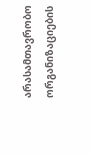არასამთავრობო ორგანიზაციების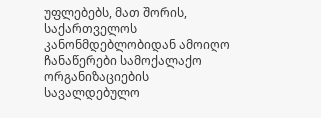უფლებებს, მათ შორის, საქართველოს კანონმდებლობიდან ამოიღო ჩანაწერები სამოქალაქო ორგანიზაციების სავალდებულო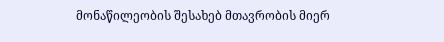მონაწილეობის შესახებ მთავრობის მიერ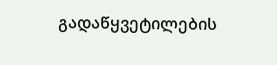გადაწყვეტილების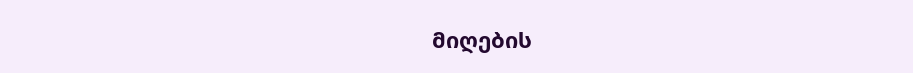მიღების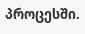პროცესში.